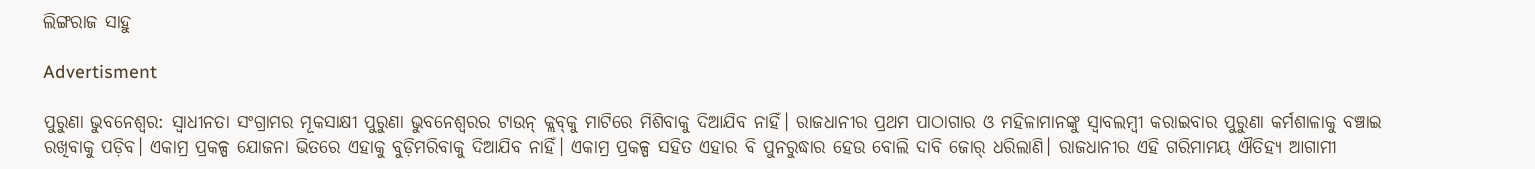ଲିଙ୍ଗରାଜ ସାହୁ

Advertisment

ପୁରୁଣା ଭୁବନେଶ୍ୱର: ସ୍ବାଧୀନତା ସଂଗ୍ରାମର ମୂକସାକ୍ଷୀ ପୁରୁଣା ଭୁବନେଶ୍ବରର ଟାଉନ୍ କ୍ଲବ୍‌କୁ ମାଟିରେ ମିଶିବାକୁ ଦିଆଯିବ ନାହିଁ। ରାଜଧାନୀର ପ୍ରଥମ ପାଠାଗାର ଓ ମହିଳାମାନଙ୍କୁ ସ୍ବାବଲମ୍ବୀ କରାଇବାର ପୁରୁଣା କର୍ମଶାଳାକୁ ବଞ୍ଚାଇ ରଖିବାକୁ ପଡ଼ିବ। ଏକାମ୍ର ପ୍ରକଳ୍ପ ଯୋଜନା ଭିତରେ ଏହାକୁ ବୁଡ଼ିମରିବାକୁ ଦିଆଯିବ ନାହିଁ। ଏକାମ୍ର ପ୍ରକଳ୍ପ ସହିତ ଏହାର ବି ପୁନରୁଦ୍ଧାର ହେଉ ବୋଲି ଦାବି ଜୋର୍‌ ଧରିଲାଣି। ରାଜଧାନୀର ଏହି ଗରିମାମୟ ଐତିହ୍ୟ ଆଗାମୀ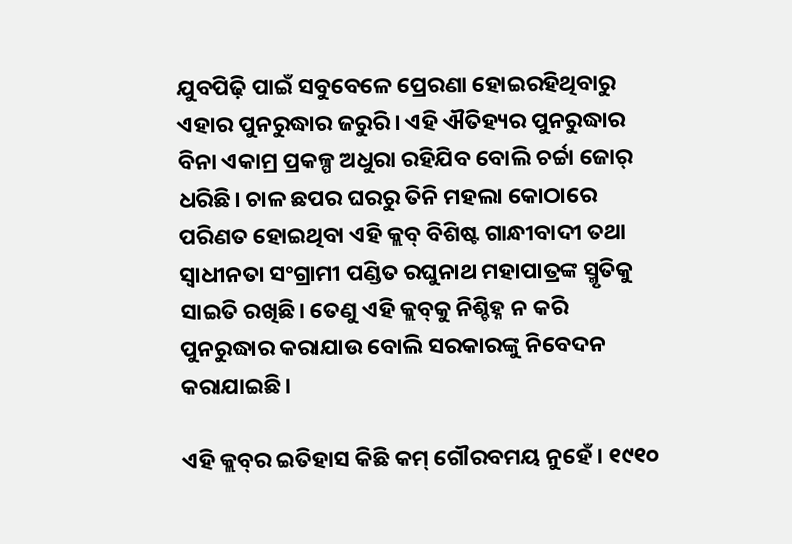ଯୁବପିଢ଼ି ପାଇଁ ସବୁବେଳେ ପ୍ରେରଣା ହୋଇରହିଥିବାରୁ ଏହାର ପୁନରୁଦ୍ଧାର ଜରୁରି। ଏହି ଐତିହ୍ୟର ପୁନରୁଦ୍ଧାର ବିନା ଏକାମ୍ର ପ୍ରକଳ୍ପ ଅଧୁରା ରହିଯିବ ବୋଲି ଚର୍ଚ୍ଚା ଜୋର୍‌ ଧରିଛି। ଚାଳ ଛପର ଘରରୁ ତିନି ମହଲା କୋଠାରେ ପରିଣତ ହୋଇଥିବା ଏହି କ୍ଲବ୍‌ ବିଶିଷ୍ଟ ଗାନ୍ଧୀବାଦୀ ତଥା ସ୍ବାଧୀନତା ସଂଗ୍ରାମୀ ପଣ୍ଡିତ ରଘୁନାଥ ମହାପାତ୍ରଙ୍କ ସ୍ମୃତିକୁ ସାଇତି ରଖିଛି। ତେଣୁ ଏହି କ୍ଲବ୍‌କୁ ନିଶ୍ଚିହ୍ନ ନ କରି ପୁନରୁଦ୍ଧାର କରାଯାଉ ବୋଲି ସରକାରଙ୍କୁ ନିବେଦନ କରାଯାଇଛି।

ଏହି କ୍ଲବ୍‌ର ଇତିହାସ କିଛି କମ୍‌ ଗୌରବମୟ ନୁହେଁ। ୧୯୧୦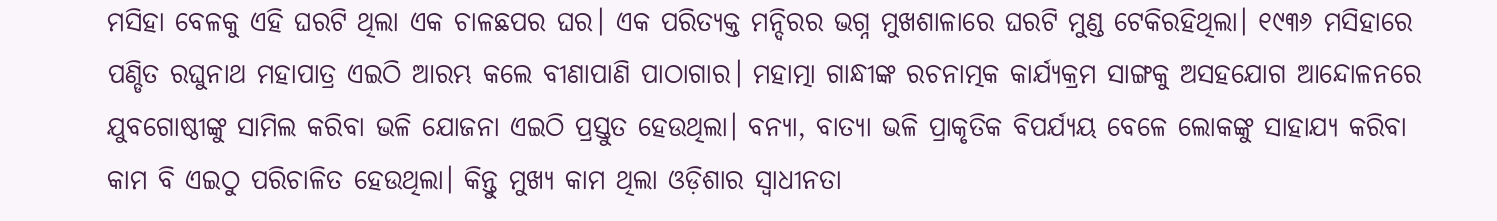ମସିହା ବେଳକୁ ଏହି ଘରଟି ଥିଲା ଏକ ଚାଳଛପର ଘର। ଏକ ପରିତ୍ୟକ୍ତ ମନ୍ଦିରର ଭଗ୍ନ ମୁଖଶାଳାରେ ଘରଟି ମୁଣ୍ଡ ଟେକିରହିଥିଲା। ୧୯୩୬ ମସିହାରେ ପଣ୍ଡିତ ରଘୁନାଥ ମହାପାତ୍ର ଏଇଠି ଆରମ୍ଭ କଲେ ବୀଣାପାଣି ପାଠାଗାର। ମହାତ୍ମା ଗାନ୍ଧୀଙ୍କ ରଚନାତ୍ମକ କାର୍ଯ୍ୟକ୍ରମ ସାଙ୍ଗକୁ ଅସହଯୋଗ ଆନ୍ଦୋଳନରେ ଯୁବଗୋଷ୍ଠୀଙ୍କୁ ସାମିଲ କରିବା ଭଳି ଯୋଜନା ଏଇଠି ପ୍ରସ୍ତୁତ ହେଉଥିଲା। ବନ୍ୟା, ବାତ୍ୟା ଭଳି ପ୍ରାକୃତିକ ବିପର୍ଯ୍ୟୟ ବେଳେ ଲୋକଙ୍କୁ ସାହାଯ୍ୟ କରିବା କାମ ବି ଏଇଠୁ ପରିଚାଳିତ ହେଉଥିଲା। କିନ୍ତୁ ମୁଖ୍ୟ କାମ ଥିଲା ଓଡ଼ିଶାର ସ୍ବାଧୀନତା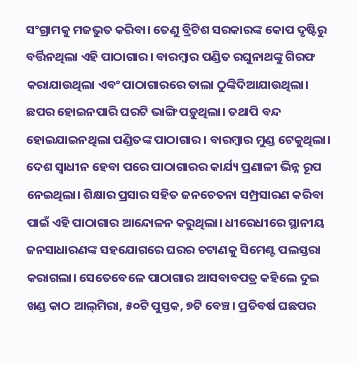ସଂଗ୍ରାମକୁ ମଜଭୁତ କରିବା। ତେଣୁ ବ୍ରିଟିଶ ସରକାରଙ୍କ କୋପ ଦୃଷ୍ଟିରୁ ବର୍ତ୍ତିନଥିଲା ଏହି ପାଠାଗାର। ବାରମ୍ବାର ପଣ୍ଡିତ ରଘୁନାଥଙ୍କୁ ଗିରଫ କରାଯାଉଥିଲା ଏବଂ ପାଠାଗାରରେ ତାଲା ଠୁଙ୍କିଦିଆଯାଉଥିଲା। ଛପର ହୋଇନପାରି ଘରଟି ଭାଙ୍ଗି ପଡ଼ୁଥିଲା। ତଥାପି ବନ୍ଦ ହୋଇଯାଇନଥିଲା ପଣ୍ଡିତଙ୍କ ପାଠାଗାର। ବାରମ୍ବାର ମୁଣ୍ଡ ଟେକୁଥିଲା। ଦେଶ ସ୍ବାଧୀନ ହେବା ପରେ ପାଠାଗାରର କାର୍ଯ୍ୟ ପ୍ରଣାଳୀ ଭିନ୍ନ ରୂପ ନେଇଥିଲା। ଶିକ୍ଷାର ପ୍ରସାର ସହିତ ଜନଚେତନା ସମ୍ପ୍ରସାରଣ କରିବା ପାଇଁ ଏହି ପାଠାଗାର ଆନ୍ଦୋଳନ କରୁଥିଲା। ଧୀରେଧୀରେ ସ୍ଥାନୀୟ ଜନସାଧାରଣଙ୍କ ସହଯୋଗରେ ଘରର ଚଟାଣକୁ ସିମେଣ୍ଟ ପଲସ୍ତରା କରାଗଲା। ସେତେବେଳେ ପାଠାଗାର ଆସବାବପତ୍ର କହିଲେ ଦୁଇ ଖଣ୍ଡ କାଠ ଆଲ୍‌ମିରା, ୫୦ଟି ପୁସ୍ତକ, ୭ଟି ବେଞ୍ଚ। ପ୍ରତିବର୍ଷ ଘଛପର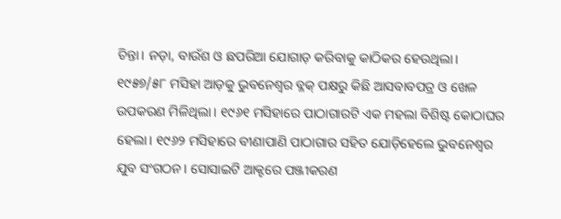ଚିନ୍ତା। ନଡ଼ା, ବାଉଁଶ ଓ ଛପରିଆ ଯୋଗାଡ଼ କରିବାକୁ କାଠିକର ହେଉଥିଲା। ୧୯୫୭/୫୮ ମସିହା ଆଡ଼କୁ ଭୁବନେଶ୍ବର ବ୍ଳକ୍‌ ପକ୍ଷରୁ କିଛି ଆସବାବପତ୍ର ଓ ଖେଳ ଉପକରଣ ମିଳିଥିଲା। ୧୯୬୧ ମସିହାରେ ପାଠାଗାରଟି ଏକ ମହଲା ବିଶିଷ୍ଟ କୋଠାଘର ହେଲା। ୧୯୬୨ ମସିହାରେ ବୀଣାପାଣି ପାଠାଗାର ସହିତ ଯୋଡ଼ିହେଲେ ଭୁବନେଶ୍ବର ଯୁବ ସଂଗଠନ। ସୋସାଇଟି ଆକ୍ଟରେ ପଞ୍ଜୀକରଣ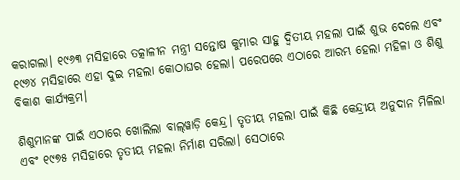କରାଗଲା। ୧୯୬୩ ମସିହାରେ ତତ୍କାଳୀନ ମନ୍ତ୍ରୀ ସନ୍ତୋଷ କୁମାର ସାହୁ ଦ୍ବିତୀୟ ମହଲା ପାଇଁ ଶୁଭ ଦେଲେ ଏବଂ ୧୯୬୪ ମସିହାରେ ଏହା ଦୁଇ ମହଲା କୋଠାଘର ହେଲା। ପରେପରେ ଏଠାରେ ଆରମ୍ଭ ହେଲା ମହିଳା ଓ ଶିଶୁ ବିକାଶ କାର୍ଯ୍ୟକ୍ରମ।

ଶିଶୁମାନଙ୍କ ପାଇଁ ଏଠାରେ ଖୋଲିଲା ବାଲ୍‌ୱାଡ଼ି କେନ୍ଦ୍ର। ତୃତୀୟ ମହଲା ପାଇଁ କିଛି କେନ୍ଦ୍ରୀୟ ଅନୁଦାନ ମିଳିଲା ଏବଂ ୧୯୭୫ ମସିହାରେ ତୃତୀୟ ମହଲା ନିର୍ମାଣ ସରିଲା। ସେଠାରେ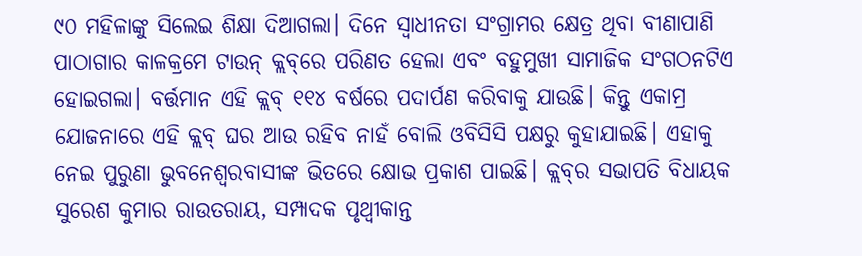୯୦ ମହିଳାଙ୍କୁ ସିଲେଇ ଶିକ୍ଷା ଦିଆଗଲା। ଦିନେ ସ୍ବାଧୀନତା ସଂଗ୍ରାମର କ୍ଷେତ୍ର ଥିବା ବୀଣାପାଣି ପାଠାଗାର କାଳକ୍ରମେ ଟାଉନ୍‌ କ୍ଲବ୍‌ରେ ପରିଣତ ହେଲା ଏବଂ ବହୁମୁଖୀ ସାମାଜିକ ସଂଗଠନଟିଏ ହୋଇଗଲା। ବର୍ତ୍ତମାନ ଏହି କ୍ଲବ୍‌ ୧୧୪ ବର୍ଷରେ ପଦାର୍ପଣ କରିବାକୁ ଯାଉଛି। କିନ୍ତୁ ଏକାମ୍ର ଯୋଜନାରେ ଏହି କ୍ଲବ୍‌ ଘର ଆଉ ରହିବ ନାହଁ ବୋଲି ଓବିସିସି ପକ୍ଷରୁ କୁହାଯାଇଛି। ଏହାକୁ ନେଇ ପୁରୁଣା ଭୁବନେଶ୍ବରବାସୀଙ୍କ ଭିତରେ କ୍ଷୋଭ ପ୍ରକାଶ ପାଇଛି। କ୍ଲବ୍‌ର ସଭାପତି ବିଧାୟକ ସୁରେଶ କୁମାର ରାଉତରାୟ, ସମ୍ପାଦକ ପୃଥ୍ବୀକାନ୍ତ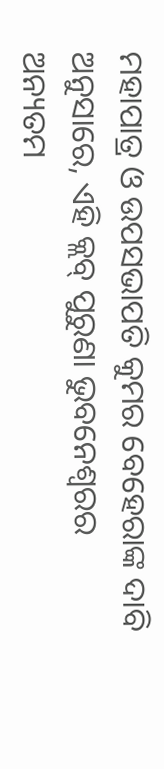ମହାପାତ୍ର ଓ ଉପସଭାପତି କୁମର ବେହେରାଙ୍କ ଦାବି ଅନୁସାରେ, ଏହି କ୍ଲବ୍‌ ପୁରୁଣା ଭୁବନେଶ୍ବରର ଅନ୍ୟତମ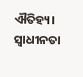ଐତିହ୍ୟ। ସ୍ବାଧୀନତା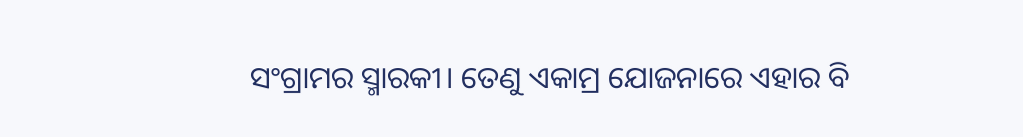ସଂଗ୍ରାମର ସ୍ମାରକୀ। ତେଣୁ ଏକାମ୍ର ଯୋଜନାରେ ଏହାର ବି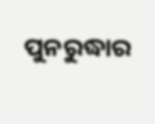ପୁନରୁଦ୍ଧାର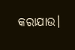କରାଯାଉ।